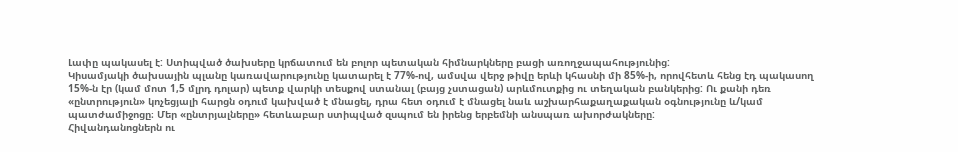Լափը պակասել է: Ստիպված ծախսերը կրճատում են բոլոր պետական հիմնարկները բացի առողջապահությունից:
Կիսամյակի ծախսային պլանը կառավարությունը կատարել է 77%-ով, ամսվա վերջ թիվը երևի կհասնի մի 85%-ի, որովհետև հենց էդ պակասող 15%-ն էր (կամ մոտ 1,5 մլրդ դոլար) պետք վարկի տեսքով ստանալ (բայց չստացան) արևմուտքից ու տեղական բանկերից: Ու քանի դեռ «ընտրություն» կոչեցյալի հարցն օդում կախված է մնացել, դրա հետ օդում է մնացել նաև աշխարհաքաղաքական օգնությունը և/կամ պատժամիջոցը։ Մեր «ընտրյալները» հետևաբար ստիպված զսպում են իրենց երբեմնի անսպառ ախորժակները:
Հիվանդանոցներն ու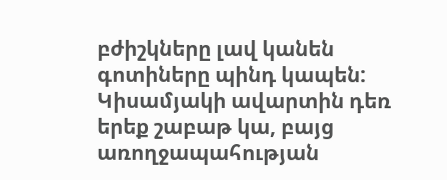բժիշկները լավ կանեն գոտիները պինդ կապեն: Կիսամյակի ավարտին դեռ երեք շաբաթ կա, բայց առողջապահության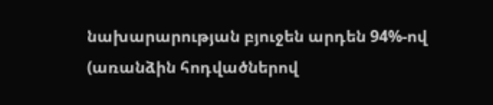նախարարության բյուջեն արդեն 94%-ով (առանձին հոդվածներով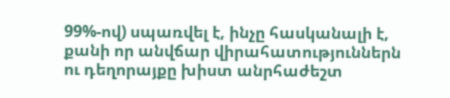99%-ով) սպառվել է, ինչը հասկանալի է, քանի որ անվճար վիրահատություններն ու դեղորայքը խիստ անրհաժեշտ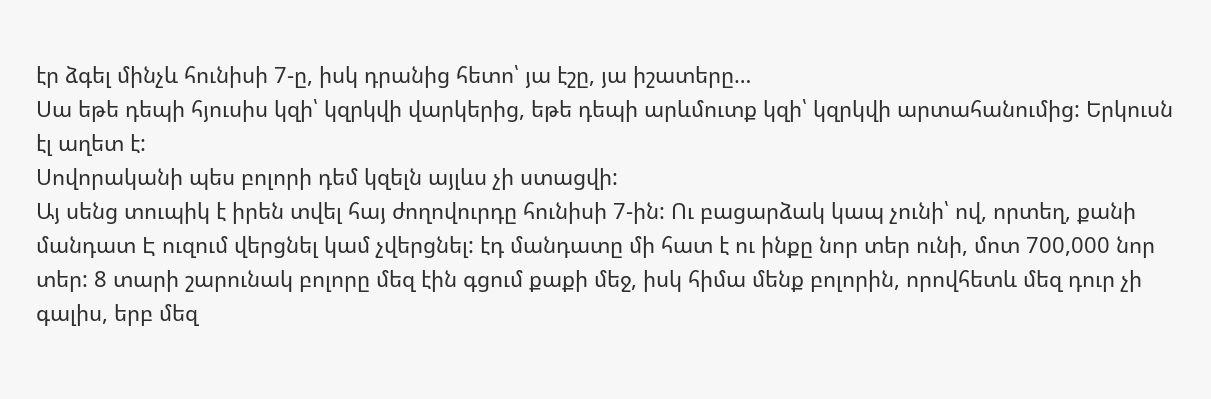էր ձգել մինչև հունիսի 7-ը, իսկ դրանից հետո՝ յա էշը, յա իշատերը…
Սա եթե դեպի հյուսիս կզի՝ կզրկվի վարկերից, եթե դեպի արևմուտք կզի՝ կզրկվի արտահանումից: Երկուսն էլ աղետ է:
Սովորականի պես բոլորի դեմ կզելն այլևս չի ստացվի:
Այ սենց տուպիկ է իրեն տվել հայ ժողովուրդը հունիսի 7-ին: Ու բացարձակ կապ չունի՝ ով, որտեղ, քանի մանդատ Է ուզում վերցնել կամ չվերցնել: էդ մանդատը մի հատ է ու ինքը նոր տեր ունի, մոտ 700,000 նոր տեր: 8 տարի շարունակ բոլորը մեզ էին գցում քաքի մեջ, իսկ հիմա մենք բոլորին, որովհետև մեզ դուր չի գալիս, երբ մեզ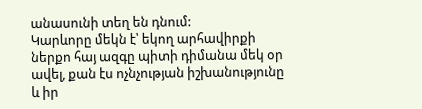անասունի տեղ են դնում:
Կարևորը մեկն է՝ եկող արհավիրքի ներքո հայ ազգը պիտի դիմանա մեկ օր ավել, քան էս ոչնչության իշխանությունը և իր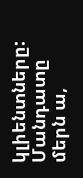կլիենտները:
Մանդատը մերն ա,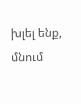խլել ենք, մնում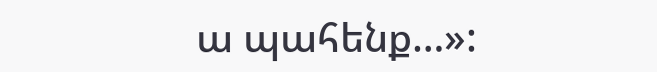ա պահենք…»: